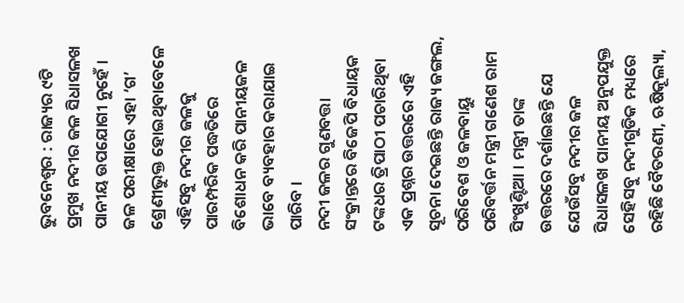ଭୁବନେଶ୍ୱର : ରାଜ୍ୟର ୯ଟି ପ୍ରମୁଖ ନଦୀର ଜଳ ସିଧାସଳଖ ପାନୀୟ ଉପଯୋଗୀ ନୁହେଁ । ଜଳ ପରୀକ୍ଷାରେ ଏହା ‘ଗ’ ଶ୍ରେଣୀଭୁକ୍ତ ହୋଇଥିବାବେଳେ ଏହିସବୁ ନଦୀର ଜଳକୁ ପାରମ୍ପରିକ ପଦ୍ଧତିରେ ବିଶୋଧନ କରି ପାନୀୟଜଳ ଭାବେ ବ୍ୟବହାର କରାଯାଇ ପାରିବ ।
ନଦୀ ଜଳର ଗୁଣବତ୍ତା ସଂକ୍ରାନ୍ତରେ ବିଜେପି ବିଧାୟକ ଟଙ୍କଧର ତ୍ରିପାଠୀ ପଚାରିଥିବା ଏକ ପ୍ରଶ୍ନର ଉତ୍ତରରେ ଏହି ସୂଚନା ଦେଇଛନ୍ତି ରାଜ୍ୟ ଜଙ୍ଗଲ, ପରିବେଶ ଓ ଜଳବାୟୁ ପରିବର୍ତ୍ତନ ମନ୍ତ୍ରୀ ଗଣେଶ ରାମ ସିଂଖୁଣ୍ଟିଆ । ମନ୍ତ୍ରୀ ତାଙ୍କ ଉତ୍ତରରେ ଦର୍ଶାଇଛନ୍ତି ଯେ ଯେଉଁସବୁ ନଦୀର ଜଳ ସିଧାସଳଖ ପାନୀୟ ଅନୁପଯୁକ୍ତ ସେହିସବୁ ନଦୀଗୁଡିକ ମଧ୍ୟରେ ରହିଛି ବୈତରଣୀ, ଋଷିକୂଲ୍ୟା,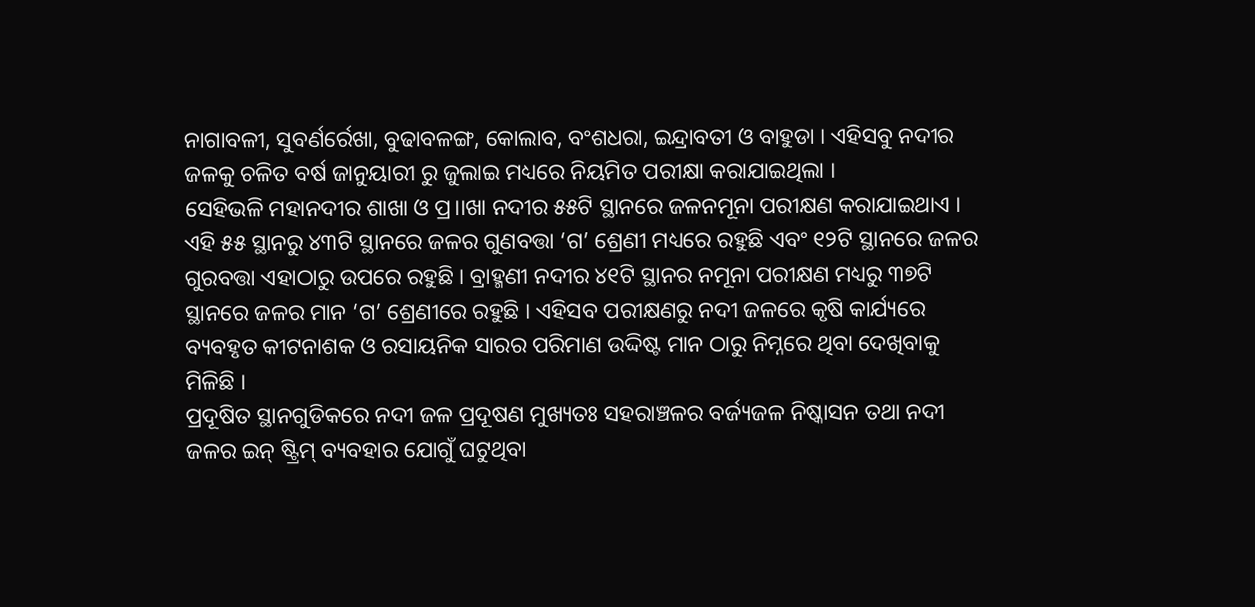ନାଗାବଳୀ, ସୁବର୍ଣର୍ରେଖା, ବୁଢାବଳଙ୍ଗ, କୋଲାବ, ବଂଶଧରା, ଇନ୍ଦ୍ରାବତୀ ଓ ବାହୁଡା । ଏହିସବୁ ନଦୀର ଜଳକୁ ଚଳିତ ବର୍ଷ ଜାନୁୟାରୀ ରୁ ଜୁଲାଇ ମଧ୍ୟରେ ନିୟମିତ ପରୀକ୍ଷା କରାଯାଇଥିଲା ।
ସେହିଭଳି ମହାନଦୀର ଶାଖା ଓ ପ୍ର।।ଖା ନଦୀର ୫୫ଟି ସ୍ଥାନରେ ଜଳନମୂନା ପରୀକ୍ଷଣ କରାଯାଇଥାଏ । ଏହି ୫୫ ସ୍ଥାନରୁ ୪୩ଟି ସ୍ଥାନରେ ଜଳର ଗୁଣବତ୍ତା ‘ଗ’ ଶ୍ରେଣୀ ମଧ୍ୟରେ ରହୁଛି ଏବଂ ୧୨ଟି ସ୍ଥାନରେ ଜଳର ଗୁରବତ୍ତା ଏହାଠାରୁ ଉପରେ ରହୁଛି । ବ୍ରାହ୍ମଣୀ ନଦୀର ୪୧ଟି ସ୍ଥାନର ନମୂନା ପରୀକ୍ଷଣ ମଧ୍ୟରୁ ୩୭ଟି ସ୍ଥାନରେ ଜଳର ମାନ ‘ଗ’ ଶ୍ରେଣୀରେ ରହୁଛି । ଏହିସବ ପରୀକ୍ଷଣରୁ ନଦୀ ଜଳରେ କୃଷି କାର୍ଯ୍ୟରେ ବ୍ୟବହୃତ କୀଟନାଶକ ଓ ରସାୟନିକ ସାରର ପରିମାଣ ଉଦ୍ଦିଷ୍ଟ ମାନ ଠାରୁ ନିମ୍ନରେ ଥିବା ଦେଖିବାକୁ ମିଳିଛି ।
ପ୍ରଦୂଷିତ ସ୍ଥାନଗୁଡିକରେ ନଦୀ ଜଳ ପ୍ରଦୂଷଣ ମୁଖ୍ୟତଃ ସହରାଞ୍ଚଳର ବର୍ଜ୍ୟଜଳ ନିଷ୍କାସନ ତଥା ନଦୀ ଜଳର ଇନ୍ ଷ୍ଟ୍ରିମ୍ ବ୍ୟବହାର ଯୋଗୁଁ ଘଟୁଥିବା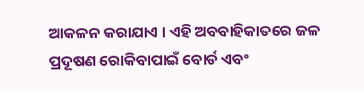ଆକଳନ କରାଯାଏ । ଏହି ଅବବାହିକାତରେ ଜଳ ପ୍ରଦୂଷଣ ରୋକିବାପାଇଁ ବୋର୍ଡ ଏବଂ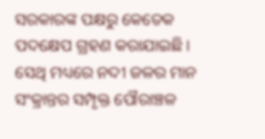ସରକାରଙ୍କ ପକ୍ଷରୁ କେତେକ ପଦକ୍ଷେପ ଗ୍ରହଣ କରାଯାଇଛି । ସେଥି ମଧ୍ୟରେ ନଦୀ ଜଳର ମାନ ସଂକ୍ରାନ୍ତର ସମ୍ପୃକ୍ତ ପୌରାଞ୍ଚଳ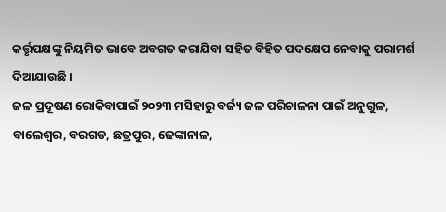କର୍ତ୍ତୃପକ୍ଷଙ୍କୁ ନିୟମିତ ଭାବେ ଅବଗତ କରାଯିବା ସହିତ ବିହିତ ପଦକ୍ଷେପ ନେବାକୁ ପରାମର୍ଶ ଦିଆଯାଉଛି ।
ଜଳ ପ୍ରଦୂଷଣ ରୋକିବାପାଇଁ ୨୦୨୩ ମସିହାରୁ ବର୍ଜ୍ୟ ଜଳ ପରିଚାଳନା ପାଇଁ ଅନୁଗୁଳ, ବାଲେଶ୍ୱର, ବରଗଡ, ଛତ୍ରପୁର, ଢେଙ୍କାନାଳ,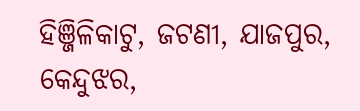ହିଞ୍ଜିଳିକାଟୁ, ଜଟଣୀ, ଯାଜପୁର, କେନ୍ଦୁଝର,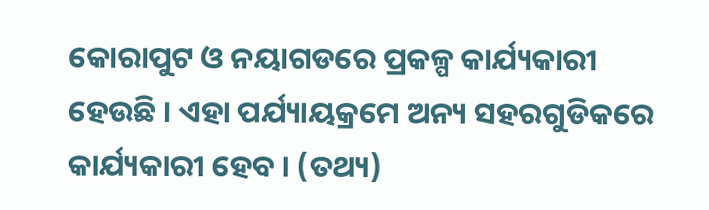କୋରାପୁଟ ଓ ନୟାଗଡରେ ପ୍ରକଳ୍ପ କାର୍ଯ୍ୟକାରୀ ହେଉଛି । ଏହା ପର୍ଯ୍ୟାୟକ୍ରମେ ଅନ୍ୟ ସହରଗୁଡିକରେ କାର୍ଯ୍ୟକାରୀ ହେବ । (ତଥ୍ୟ)